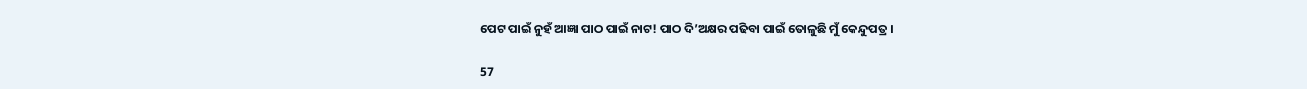ପେଟ ପାଇଁ ନୁହଁ ଆଜ୍ଞା ପାଠ ପାଇଁ ନାଟ! ପାଠ ଦି’ଅକ୍ଷର ପଢିବା ପାଇଁ ତୋଳୁଛି ମୁଁ କେନ୍ଦୁପତ୍ର ।

57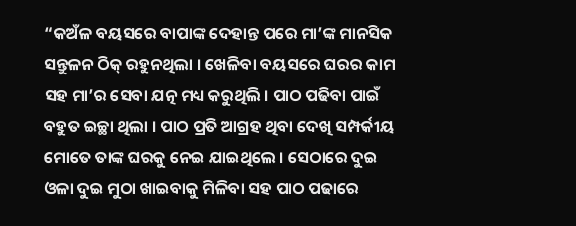“କଅଁଳ ବୟସରେ ବାପାଙ୍କ ଦେହାନ୍ତ ପରେ ମା’ଙ୍କ ମାନସିକ ସନ୍ତୁଳନ ଠିକ୍ ରହୁନଥିଲା । ଖେଳିବା ବୟସରେ ଘରର କାମ ସହ ମା’ର ସେବା ଯତ୍ନ ମଧ୍ୟ କରୁଥିଲି । ପାଠ ପଢିବା ପାଇଁ ବହୁତ ଇଚ୍ଛା ଥିଲା । ପାଠ ପ୍ରତି ଆଗ୍ରହ ଥିବା ଦେଖି ସମ୍ପର୍କୀୟ ମୋତେ ତାଙ୍କ ଘରକୁ ନେଇ ଯାଇଥିଲେ । ସେଠାରେ ଦୁଇ ଓଳା ଦୁଇ ମୁଠା ଖାଇବାକୁ ମିଳିବା ସହ ପାଠ ପଢାରେ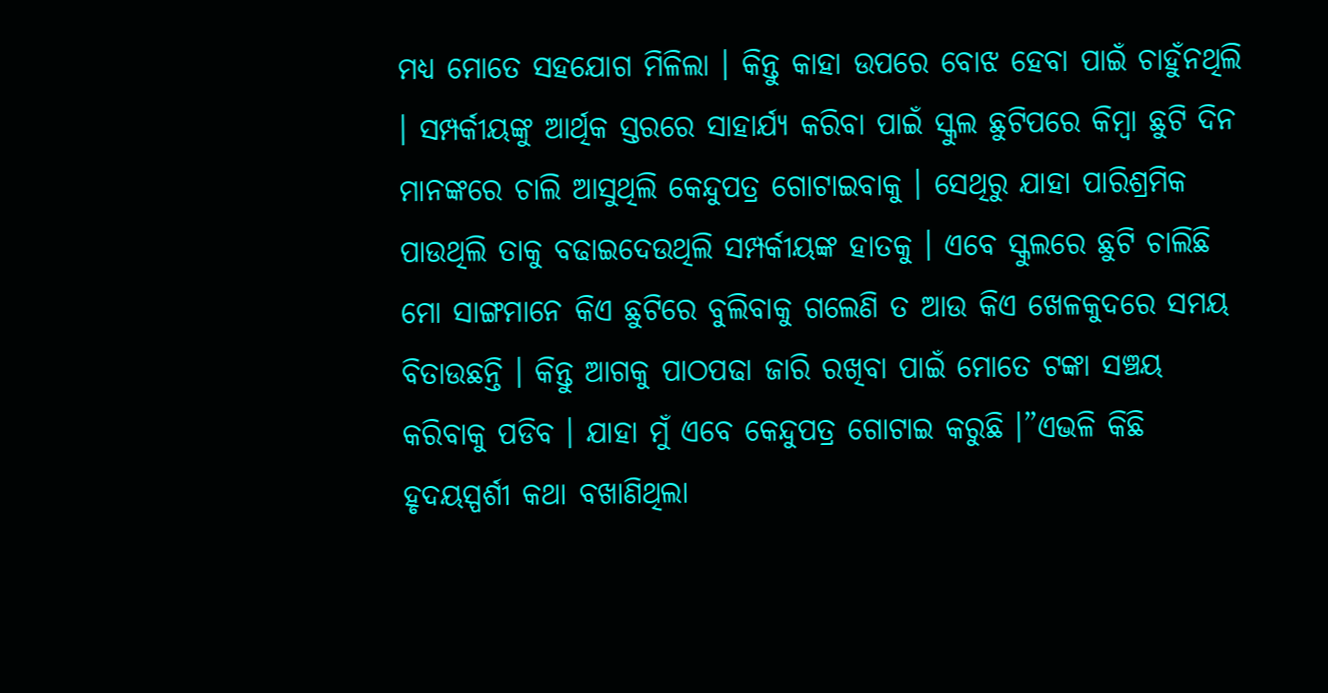ମଧ୍ୟ ମୋତେ ସହଯୋଗ ମିଳିଲା । କିନ୍ତୁ କାହା ଉପରେ ବୋଝ ହେବା ପାଇଁ ଚାହୁଁନଥିଲି । ସମ୍ପର୍କୀୟଙ୍କୁ ଆର୍ଥିକ ସ୍ତରରେ ସାହାର୍ଯ୍ୟ କରିବା ପାଇଁ ସ୍କୁଲ ଛୁଟିପରେ କିମ୍ବା ଛୁଟି ଦିନ ମାନଙ୍କରେ ଚାଲି ଆସୁଥିଲି କେନ୍ଦୁପତ୍ର ଗୋଟାଇବାକୁ । ସେଥିରୁ ଯାହା ପାରିଶ୍ରମିକ ପାଉଥିଲି ତାକୁ ବଢାଇଦେଉଥିଲି ସମ୍ପର୍କୀୟଙ୍କ ହାତକୁ । ଏବେ ସ୍କୁଲରେ ଛୁଟି ଚାଲିଛି ମୋ ସାଙ୍ଗମାନେ କିଏ ଛୁଟିରେ ବୁଲିବାକୁ ଗଲେଣି ତ ଆଉ କିଏ ଖେଳକୁଦରେ ସମୟ ବିତାଉଛନ୍ତି । କିନ୍ତୁ ଆଗକୁ ପାଠପଢା ଜାରି ରଖିବା ପାଇଁ ମୋତେ ଟଙ୍କା ସଞ୍ଚୟ କରିବାକୁ ପଡିବ । ଯାହା ମୁଁ ଏବେ କେନ୍ଦୁପତ୍ର ଗୋଟାଇ କରୁଛି ।”ଏଭଳି କିଛି ହୃଦୟସ୍ପର୍ଶୀ କଥା ବଖାଣିଥିଲା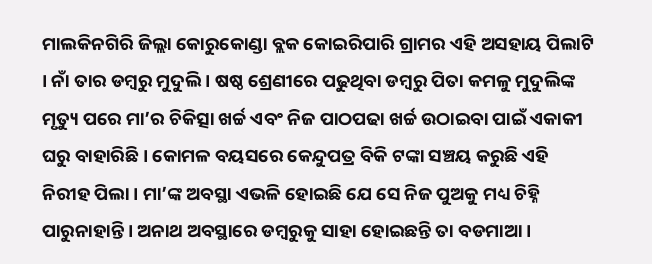ମାଲକିନଗିରି ଜିଲ୍ଲା କୋରୁକୋଣ୍ଡା ବ୍ଲକ କୋଇରିପାରି ଗ୍ରାମର ଏହି ଅସହାୟ ପିଲାଟି । ନାଁ ତାର ଡମ୍ବରୁ ମୁଦୁଲି । ଷଷ୍ଠ ଶ୍ରେଣୀରେ ପଢୁଥିବା ଡମ୍ବରୁ ପିତା କମଳୁ ମୁଦୁଲିଙ୍କ ମୃତ୍ୟୁ ପରେ ମା’ର ଚିକିତ୍ସା ଖର୍ଚ୍ଚ ଏବଂ ନିଜ ପାଠପଢା ଖର୍ଚ୍ଚ ଉଠାଇବା ପାଇଁ ଏକାକୀ ଘରୁ ବାହାରିଛି । କୋମଳ ବୟସରେ କେନ୍ଦୁପତ୍ର ବିକି ଟଙ୍କା ସଞ୍ଚୟ କରୁଛି ଏହି ନିରୀହ ପିଲା । ମା’ଙ୍କ ଅବସ୍ଥା ଏଭଳି ହୋଇଛି ଯେ ସେ ନିଜ ପୁଅକୁ ମଧ୍ୟ ଚିହ୍ନି ପାରୁନାହାନ୍ତି । ଅନାଥ ଅବସ୍ଥାରେ ଡମ୍ବରୁକୁ ସାହା ହୋଇଛନ୍ତି ତା ବଡମାଆ ।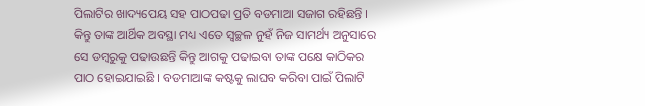ପିଲାଟିର ଖାଦ୍ୟପେୟ ସହ ପାଠପଢା ପ୍ରତି ବଡମାଆ ସଜାଗ ରହିଛନ୍ତି । କିନ୍ତୁ ତାଙ୍କ ଆର୍ଥିକ ଅବସ୍ଥା ମଧ୍ୟ ଏତେ ସ୍ୱଚ୍ଛଳ ନୁହଁ ନିଜ ସାମର୍ଥ୍ୟ ଅନୁସାରେ ସେ ଡମ୍ବରୁକୁ ପଢାଉଛନ୍ତି କିନ୍ତୁ ଆଗକୁ ପଢାଇବା ତାଙ୍କ ପକ୍ଷେ କାଠିକର ପାଠ ହୋଇଯାଇଛି । ବଡମାଆଙ୍କ କଷ୍ଟକୁ ଲାଘବ କରିବା ପାଇଁ ପିଲାଟି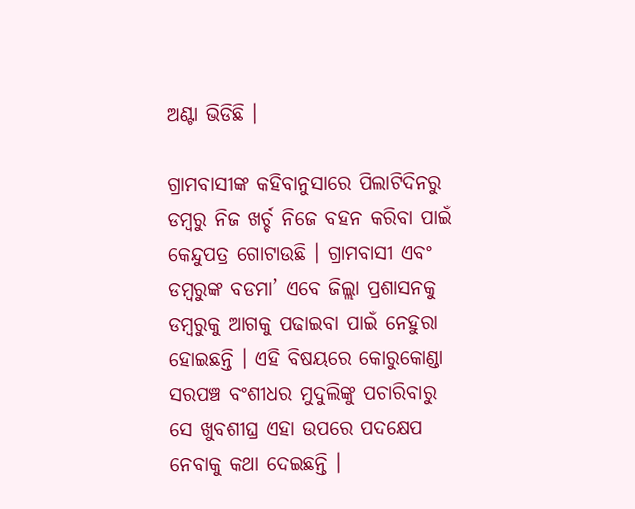ଅଣ୍ଟା ଭିଡିଛି ।

ଗ୍ରାମବାସୀଙ୍କ କହିବାନୁସାରେ ପିଲାଟିଦିନରୁ ଡମ୍ବରୁ ନିଜ ଖର୍ଚ୍ଚ ନିଜେ ବହନ କରିବା ପାଇଁ କେନ୍ଦୁପତ୍ର ଗୋଟାଉଛି । ଗ୍ରାମବାସୀ ଏବଂ ଡମ୍ବରୁଙ୍କ ବଡମା’ ଏବେ ଜିଲ୍ଲା ପ୍ରଶାସନକୁ ଡମ୍ବରୁକୁ ଆଗକୁ ପଢାଇବା ପାଇଁ ନେହୁରା ହୋଇଛନ୍ତି । ଏହି ବିଷୟରେ କୋରୁକୋଣ୍ଡା ସରପଞ୍ଚ ବଂଶୀଧର ମୁଦୁଲିଙ୍କୁ ପଚାରିବାରୁ ସେ ଖୁବଶୀଘ୍ର ଏହା ଉପରେ ପଦକ୍ଷେପ ନେବାକୁ କଥା ଦେଇଛନ୍ତି ।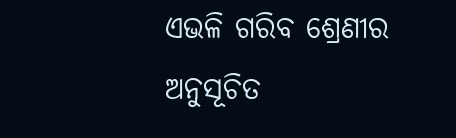ଏଭଳି ଗରିବ ଶ୍ରେଣୀର ଅନୁସୂଚିତ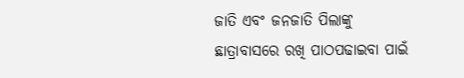ଜାତି ଏବଂ ଜନଜାତି ପିଲାଙ୍କୁ ଛାତ୍ରାବାସରେ ରଖି ପାଠପଢାଇବା ପାଇଁ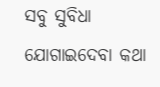ସବୁ ସୁବିଧା ଯୋଗାଇଦେବା କଥା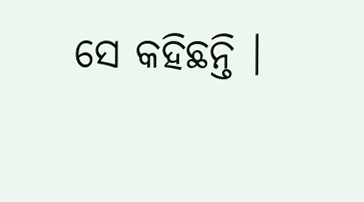ସେ କହିଛନ୍ତି ।